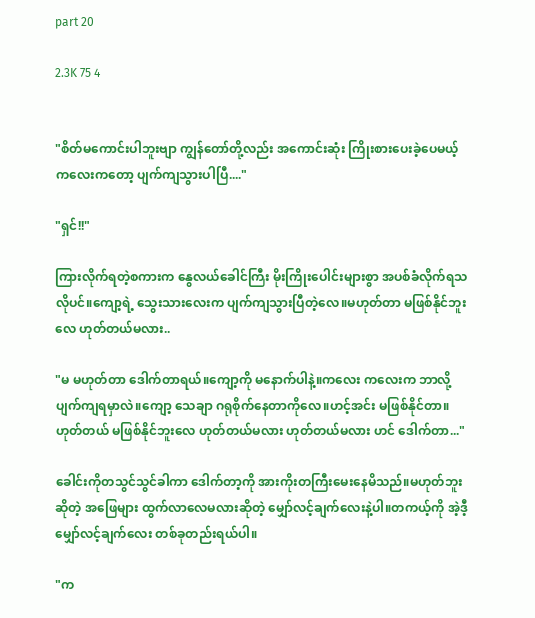part 20

2.3K 75 4


"စိတ်မကောင်းပါဘူးဗျာ ကျွန်တော်တို့လည်း အကောင်းဆုံး ကြိုးစားပေးခဲ့ပေမယ့် ကလေးကတော့ ပျက်ကျသွားပါပြီ...."

"ရှင်!!"

ကြားလိုက်ရတဲ့စကားက နွေလယ်ခေါင်ကြီး မိုးကြိုးပေါင်း‌များစွာ အပစ်ခံလိုက်ရသလိုပင်။ကျော့ရဲ့ သွေးသားလေးက ပျက်ကျသွားပြီတဲ့လေ။မဟုတ်တာ မဖြစ်နိုင်ဘူးလေ ဟုတ်တယ်မလား..

"မ မဟုတ်တာ ဒေါက်တာရယ်။ကျော့ကို မနောက်ပါနဲ့။ကလေး ကလေးက ဘာလို့ ပျက်ကျရမှာလဲ။ကျော့ သေချာ ဂရုစိုက်နေတာကိုလေ။ဟင့်အင်း မဖြစ်နိုင်တာ။ဟုတ်တယ် မဖြစ်နိုင်ဘူးလေ ဟုတ်တယ်မလား ဟုတ်တယ်မလား ဟင် ဒေါက်တာ..."

ခေါင်းကိုတသွင်သွင်ခါကာ ဒေါက်တာ့ကို အားကိုးတကြီးမေးနေမိသည်။မဟုတ်ဘူး ဆိုတဲ့ အဖြေများ ထွက်လာလေမလားဆိုတဲ့ မျှော်လင့်ချက်လေးနဲ့ပါ။တကယ့်ကို အဲ့ဒီ့ မျှော်လင့်ချက်လေး တစ်ခုတည်းရယ်ပါ။

"က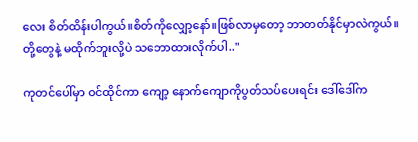လေး စိတ်ထိန်းပါကွယ်။စိတ်ကိုလျှော့နော်။ဖြစ်လာမှတော့ ဘာတတ်နိုင်မှာလဲကွယ်။တို့တွေနဲ့ မထိုက်ဘူးလို့ပဲ သဘောထားလိုက်ပါ.."

ကုတင်ပေါ်မှာ ဝင်ထိုင်ကာ ကျော့ နောက်ကျောကိုပွတ်သပ်ပေးရင်း ဒေါ်ဒေါ်က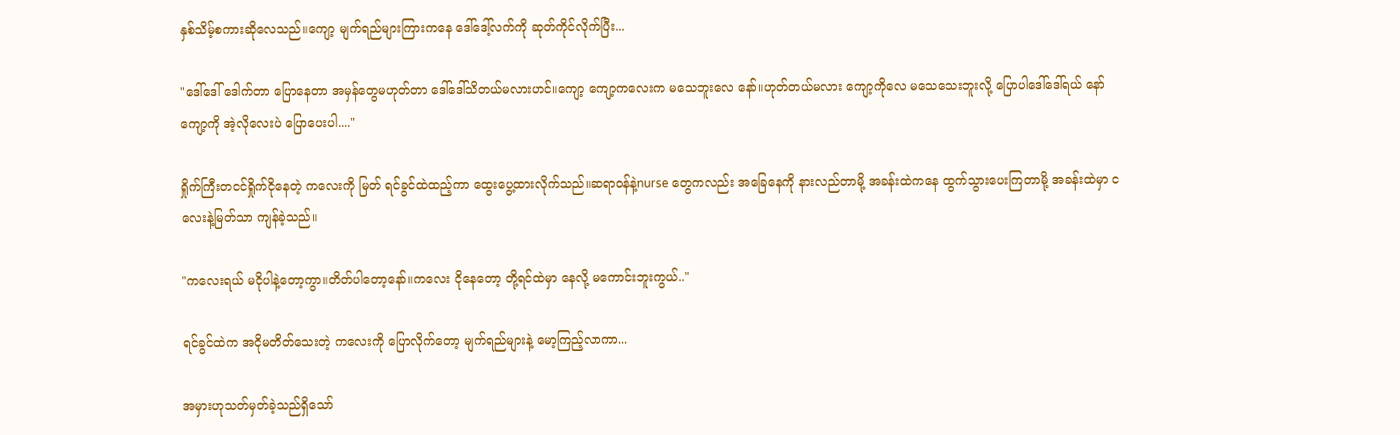နှစ်သိမ့်စကားဆိုလေသည်။ကျော့ မျက်ရည်များကြားကနေ ဒေါ်ဒေါ့်လက်ကို ဆုတ်ကိုင်လိုက်ပြီး...

"ဒေါ်ဒေါ် ဒေါက်တာ ပြောနေတာ အမှန်တွေမဟုတ်တာ ဒေါ်ဒေါ်သိတယ်မလားဟင်။ကျော့ ကျော့ကလေးက မသေဘူးလေ နော်။ဟုတ်တယ်မလား ကျော့ကိုလေ မသေသေးဘူးလို့ ပြောပါဒေါ်ဒေါ်ရယ် နော် ကျော့ကို အဲ့လိုလေးပဲ ပြောပေးပါ...."

ရှိုက်ကြီးတငင်ရှိုက်ငိုနေတဲ့ ကလေးကို မြတ် ရင်ခွင်ထဲထည့်ကာ ထွေးပွေ့ထားလိုက်သည်။‌ဆရာဝန်နဲ့nurse တွေကလည်း အခြေနေကို နားလည်တာမို့ အခန်းထဲကနေ ထွက်သွားပေးကြတာမို့ အခန်းထဲမှာ ငလေးနဲ့မြတ်သာ ကျန်ခဲ့သည်။

"ကလေးရယ် မငိုပါနဲ့တော့ကွာ။တိတ်ပါတော့နော်။ကလေး ငိုနေတော့ တို့ရင်ထဲမှာ နေလို့ မကောင်းဘူးကွယ်.."

ရင်ခွင်ထဲက အငိုမတိတ်သေးတဲ့ ကလေးကို ပြောလိုက်တော့ မျက်ရည်များနဲ့ မော့ကြည့်လာကာ...

အမှားဟုသတ်မှတ်ခဲ့သည်ရှိသော်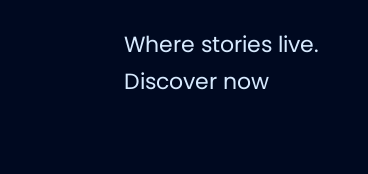Where stories live. Discover now